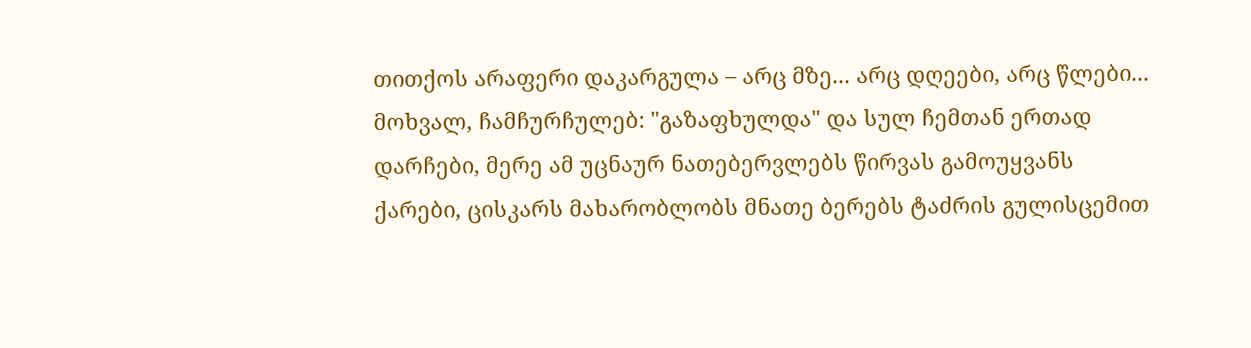თითქოს არაფერი დაკარგულა – არც მზე... არც დღეები, არც წლები... მოხვალ, ჩამჩურჩულებ: "გაზაფხულდა" და სულ ჩემთან ერთად დარჩები, მერე ამ უცნაურ ნათებერვლებს წირვას გამოუყვანს ქარები, ცისკარს მახარობლობს მნათე ბერებს ტაძრის გულისცემით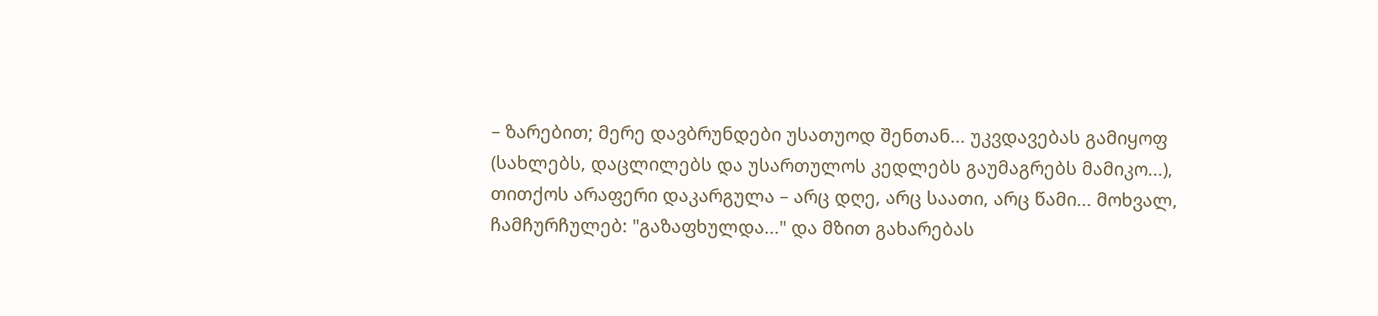– ზარებით; მერე დავბრუნდები უსათუოდ შენთან... უკვდავებას გამიყოფ (სახლებს, დაცლილებს და უსართულოს კედლებს გაუმაგრებს მამიკო...), თითქოს არაფერი დაკარგულა – არც დღე, არც საათი, არც წამი... მოხვალ, ჩამჩურჩულებ: "გაზაფხულდა..." და მზით გახარებას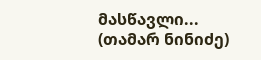მასწავლი... (თამარ ნინიძე)